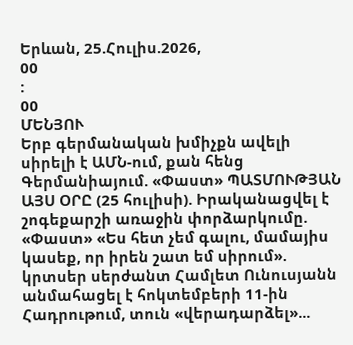Երևան, 25.Հուլիս.2026,
00
:
00
ՄԵՆՅՈՒ
Երբ գերմանական խմիչքն ավելի սիրելի է ԱՄՆ-ում, քան հենց Գերմանիայում. «Փաստ» ՊԱՏՄՈՒԹՅԱՆ ԱՅՍ ՕՐԸ (25 հուլիսի). Իրականացվել է շոգեքարշի առաջին փորձարկումը. «Փաստ» «Ես հետ չեմ գալու, մամայիս կասեք, որ իրեն շատ եմ սիրում». կրտսեր սերժանտ Համլետ Ունուսյանն անմահացել է հոկտեմբերի 11-ին Հադրութում, տուն «վերադարձել»...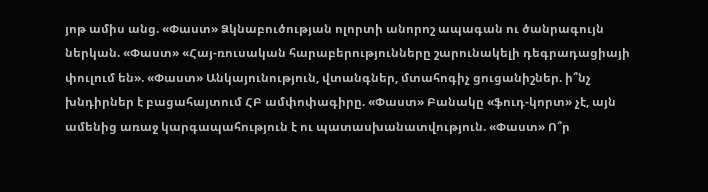յոթ ամիս անց. «Փաստ» Ձկնաբուծության ոլորտի անորոշ ապագան ու ծանրագույն ներկան. «Փաստ» «Հայ-ռուսական հարաբերությունները շարունակելի դեգրադացիայի փուլում են». «Փաստ» Անկայունություն, վտանգներ, մտահոգիչ ցուցանիշներ. ի՞նչ խնդիրներ է բացահայտում ՀԲ ամփոփագիրը. «Փաստ» Բանակը «ֆուդ-կորտ» չէ, այն ամենից առաջ կարգապահություն է ու պատասխանատվություն. «Փաստ» Ո՞ր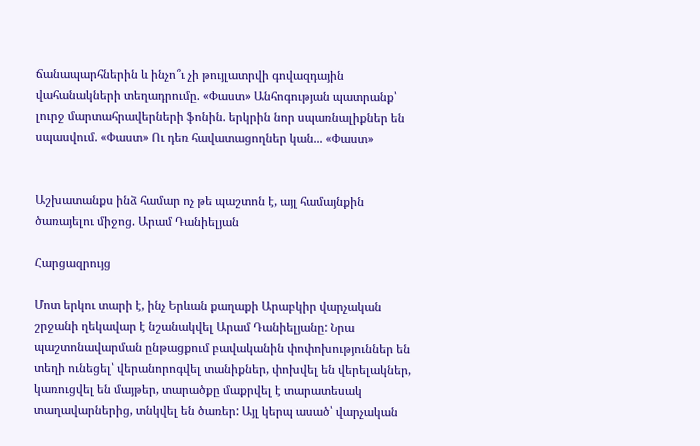ճանապարհներին և ինչո՞ւ չի թույլատրվի գովազդային վահանակների տեղադրումը. «Փաստ» Անհոգության պատրանք՝ լուրջ մարտահրավերների ֆոնին. երկրին նոր սպառնալիքներ են սպասվում. «Փաստ» Ու դեռ հավատացողներ կան... «Փաստ»


Աշխատանքս ինձ համար ոչ թե պաշտոն է, այլ համայնքին ծառայելու միջոց. Արամ Դանիելյան

Հարցազրույց

Մոտ երկու տարի է, ինչ Երևան քաղաքի Արաբկիր վարչական շրջանի ղեկավար է նշանակվել Արամ Դանիելյանը: Նրա պաշտոնավարման ընթացքում բավականին փոփոխություններ են տեղի ունեցել՝ վերանորոգվել տանիքներ, փոխվել են վերելակներ, կառուցվել են մայթեր, տարածքը մաքրվել է տարատեսակ տաղավարներից, տնկվել են ծառեր: Այլ կերպ ասած՝ վարչական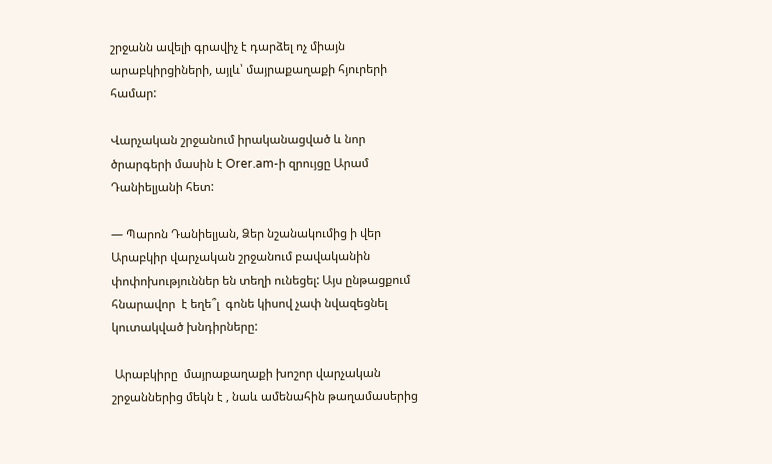շրջանն ավելի գրավիչ է դարձել ոչ միայն արաբկիրցիների, այլև՝ մայրաքաղաքի հյուրերի համար:

Վարչական շրջանում իրականացված և նոր ծրարգերի մասին է Orer.am-ի զրույցը Արամ Դանիելյանի հետ:

— Պարոն Դանիելյան, Ձեր նշանակումից ի վեր Արաբկիր վարչական շրջանում բավականին փոփոխություններ են տեղի ունեցել: Այս ընթացքում հնարավոր  է եղե՞լ  գոնե կիսով չափ նվազեցնել կուտակված խնդիրները:

 Արաբկիրը  մայրաքաղաքի խոշոր վարչական շրջաններից մեկն է , նաև ամենահին թաղամասերից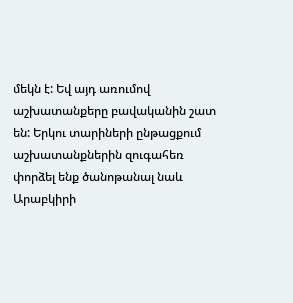մեկն է: Եվ այդ առումով աշխատանքերը բավականին շատ են: Երկու տարիների ընթացքում աշխատանքներին զուգահեռ փորձել ենք ծանոթանալ նաև Արաբկիրի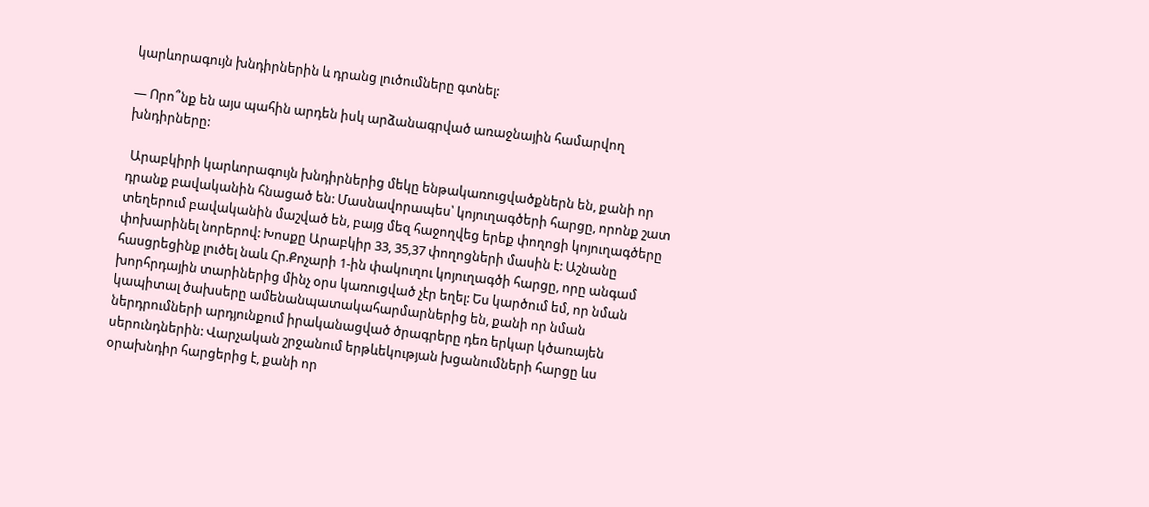կարևորագույն խնդիրներին և դրանց լուծումները գտնել:

— Որո՞նք են այս պահին արդեն իսկ արձանագրված առաջնային համարվող խնդիրները:

 Արաբկիրի կարևորագույն խնդիրներից մեկը ենթակառուցվածքներն են, քանի որ դրանք բավականին հնացած են: Մասնավորապես՝ կոյուղագծերի հարցը, որոնք շատ տեղերում բավականին մաշված են, բայց մեզ հաջողվեց երեք փողոցի կոյուղագծերը փոխարինել նորերով: Խոսքը Արաբկիր 33, 35,37 փողոցների մասին է: Աշնանը հասցրեցինք լուծել նաև Հր.Քոչարի 1-ին փակուղու կոյուղագծի հարցը, որը անգամ խորհրդային տարիներից մինչ օրս կառուցված չէր եղել: Ես կարծում եմ, որ նման կապիտալ ծախսերը ամենանպատակահարմարներից են, քանի որ նման ներդրումների արդյունքում իրականացված ծրագրերը դեռ երկար կծառայեն սերունդներին: Վարչական շրջանում երթևեկության խցանումների հարցը ևս օրախնդիր հարցերից է, քանի որ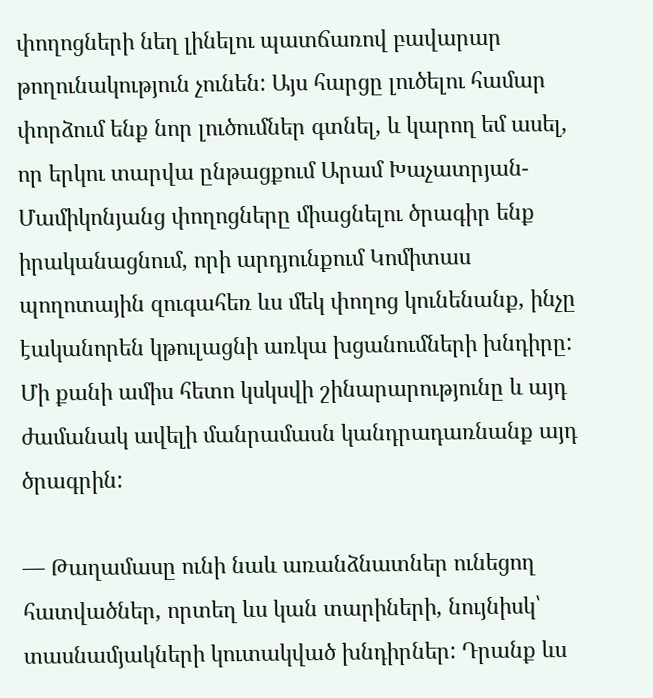փողոցների նեղ լինելու պատճառով բավարար թողունակություն չունեն: Այս հարցը լուծելու համար փորձում ենք նոր լուծումներ գտնել, և կարող եմ ասել, որ երկու տարվա ընթացքում Արամ Խաչատրյան-Մամիկոնյանց փողոցները միացնելու ծրագիր ենք իրականացնում, որի արդյունքում Կոմիտաս պողոտային զուգահեռ ևս մեկ փողոց կունենանք, ինչը էականորեն կթուլացնի առկա խցանումների խնդիրը: Մի քանի ամիս հետո կսկսվի շինարարությունը և այդ ժամանակ ավելի մանրամասն կանդրադառնանք այդ ծրագրին:

— Թաղամասը ունի նաև առանձնատներ ունեցող հատվածներ, որտեղ ևս կան տարիների, նույնիսկ՝ տասնամյակների կուտակված խնդիրներ: Դրանք ևս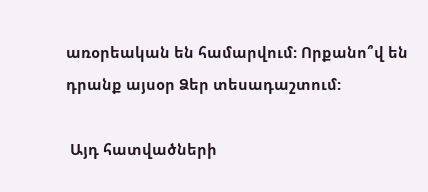առօրեական են համարվում: Որքանո՞վ են դրանք այսօր Ձեր տեսադաշտում:

 Այդ հատվածների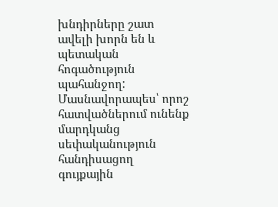խնդիրները շատ ավելի խորն են և պետական հոգածություն պահանջող: Մասնավորապես՝ որոշ հատվածներում ունենք մարդկանց սեփականություն հանդիսացող գույքային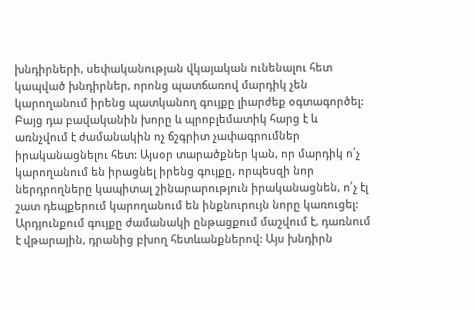խնդիրների, սեփականության վկայական ունենալու հետ կապված խնդիրներ, որոնց պատճառով մարդիկ չեն կարողանում իրենց պատկանող գույքը լիարժեք օգտագործել: Բայց դա բավականին խորը և պրոբլեմատիկ հարց է և առնչվում է ժամանակին ոչ ճշգրիտ չափագրումներ իրականացնելու հետ: Այսօր տարածքներ կան, որ մարդիկ ո՛չ կարողանում են իրացնել իրենց գույքը, որպեսզի նոր ներդրողները կապիտալ շինարարություն իրականացնեն, ո՛չ էլ շատ դեպքերում կարողանում են ինքնուրույն նորը կառուցել: Արդյունքում գույքը ժամանակի ընթացքում մաշվում է, դառնում է վթարային, դրանից բխող հետևանքներով: Այս խնդիրն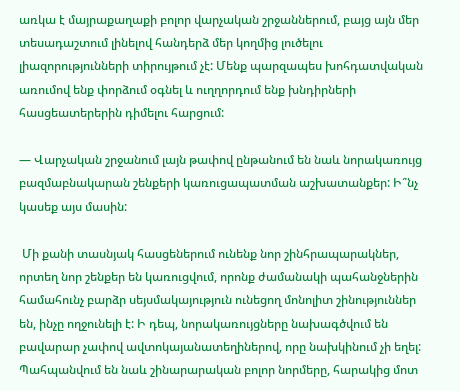առկա է մայրաքաղաքի բոլոր վարչական շրջաններում, բայց այն մեր տեսադաշտում լինելով հանդերձ մեր կողմից լուծելու լիազորությունների տիրույթում չէ: Մենք պարզապես խոհդատվական առումով ենք փորձում օգնել և ուղղորդում ենք խնդիրների հասցեատերերին դիմելու հարցում:

— Վարչական շրջանում լայն թափով ընթանում են նաև նորակառույց բազմաբնակարան շենքերի կառուցապատման աշխատանքեր: Ի՞նչ կասեք այս մասին:

 Մի քանի տասնյակ հասցեներում ունենք նոր շինհրապարակներ, որտեղ նոր շենքեր են կառուցվում, որոնք ժամանակի պահանջներին համահունչ բարձր սեյսմակայություն ունեցող մոնոլիտ շինություններ են, ինչը ողջունելի է: Ի դեպ, նորակառույցները նախագծվում են բավարար չափով ավտոկայանատեղիներով, որը նախկինում չի եղել: Պահպանվում են նաև շինարարական բոլոր նորմերը, հարակից մոտ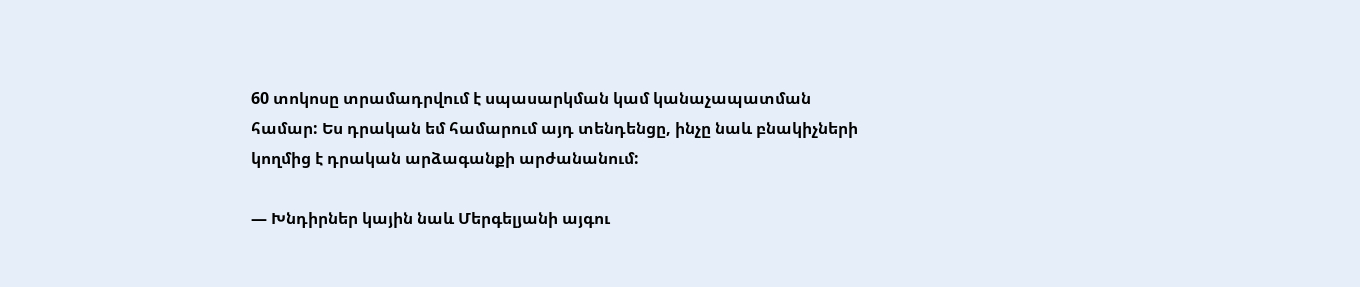60 տոկոսը տրամադրվում է սպասարկման կամ կանաչապատման համար: Ես դրական եմ համարում այդ տենդենցը, ինչը նաև բնակիչների կողմից է դրական արձագանքի արժանանում:

— Խնդիրներ կային նաև Մերգելյանի այգու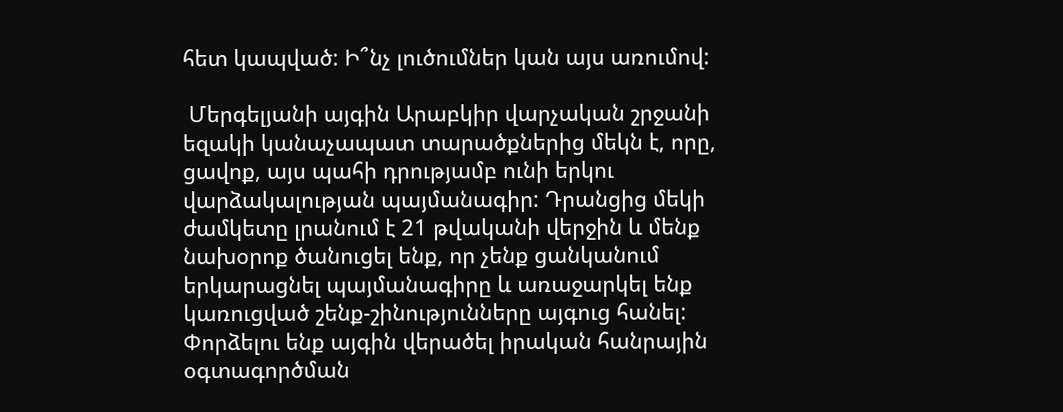հետ կապված: Ի՞նչ լուծումներ կան այս առումով:

 Մերգելյանի այգին Արաբկիր վարչական շրջանի եզակի կանաչապատ տարածքներից մեկն է, որը, ցավոք, այս պահի դրությամբ ունի երկու վարձակալության պայմանագիր: Դրանցից մեկի ժամկետը լրանում է 21 թվականի վերջին և մենք նախօրոք ծանուցել ենք, որ չենք ցանկանում երկարացնել պայմանագիրը և առաջարկել ենք կառուցված շենք-շինությունները այգուց հանել: Փորձելու ենք այգին վերածել իրական հանրային օգտագործման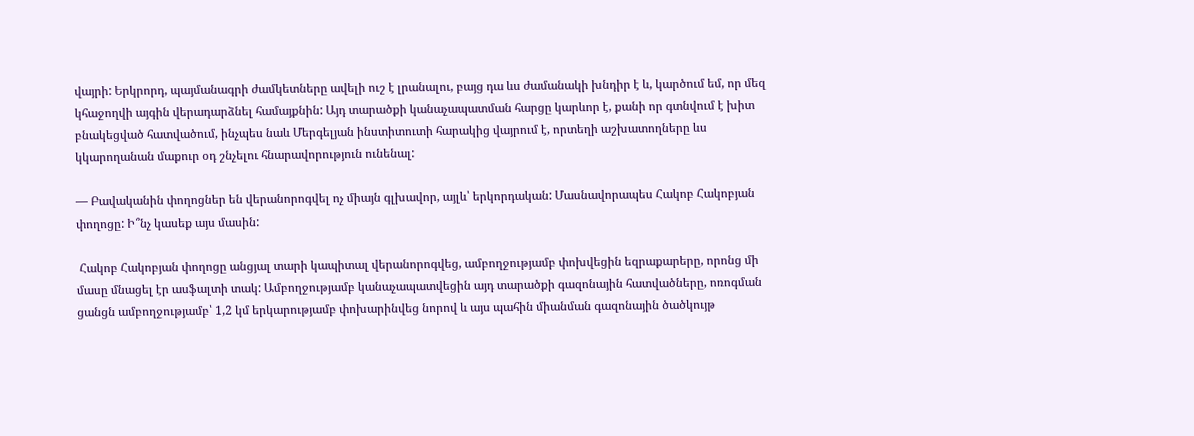վայրի: Երկրորդ, պայմանագրի ժամկետները ավելի ուշ է լրանալու, բայց դա ևս ժամանակի խնդիր է և, կարծում եմ, որ մեզ կհաջողվի այգին վերադարձնել համայքնին: Այդ տարածքի կանաչապատման հարցը կարևոր է, քանի որ գտնվում է խիտ բնակեցված հատվածում, ինչպես նաև Մերգելյան ինստիտուտի հարակից վայրում է, որտեղի աշխատողները ևս կկարողանան մաքուր օդ շնչելու հնարավորություն ունենալ:

— Բավականին փողոցներ են վերանորոգվել ոչ միայն գլխավոր, այլև՝ երկորդական: Մասնավորապես Հակոբ Հակոբյան փողոցը: Ի՞նչ կասեք այս մասին:

 Հակոբ Հակոբյան փողոցը անցյալ տարի կապիտալ վերանորոգվեց, ամբողջությամբ փոխվեցին եզրաքարերը, որոնց մի մասը մնացել էր ասֆալտի տակ: Ամբողջությամբ կանաչապատվեցին այդ տարածքի գազոնային հատվածները, ոռոգման ցանցն ամբողջությամբ՝ 1,2 կմ երկարությամբ փոխարինվեց նորով և այս պահին միանման գազոնային ծածկույթ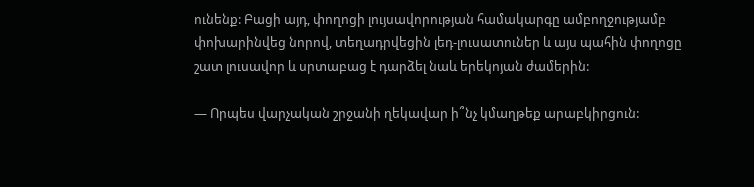ունենք: Բացի այդ, փողոցի լույսավորության համակարգը ամբողջությամբ փոխարինվեց նորով, տեղադրվեցին լեդ-լուսատուներ և այս պահին փողոցը շատ լուսավոր և սրտաբաց է դարձել նաև երեկոյան ժամերին:

— Որպես վարչական շրջանի ղեկավար ի՞նչ կմաղթեք արաբկիրցուն: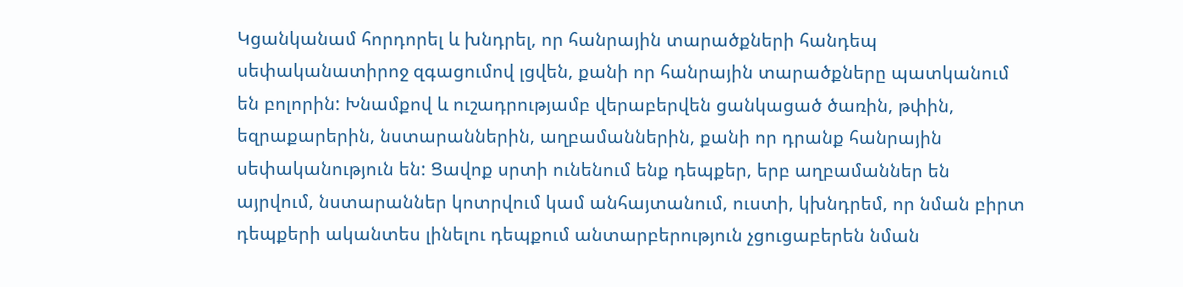Կցանկանամ հորդորել և խնդրել, որ հանրային տարածքների հանդեպ սեփականատիրոջ զգացումով լցվեն, քանի որ հանրային տարածքները պատկանում են բոլորին: Խնամքով և ուշադրությամբ վերաբերվեն ցանկացած ծառին, թփին, եզրաքարերին, նստարաններին, աղբամաններին, քանի որ դրանք հանրային սեփականություն են: Ցավոք սրտի ունենում ենք դեպքեր, երբ աղբամաններ են այրվում, նստարաններ կոտրվում կամ անհայտանում, ուստի, կխնդրեմ, որ նման բիրտ դեպքերի ականտես լինելու դեպքում անտարբերություն չցուցաբերեն նման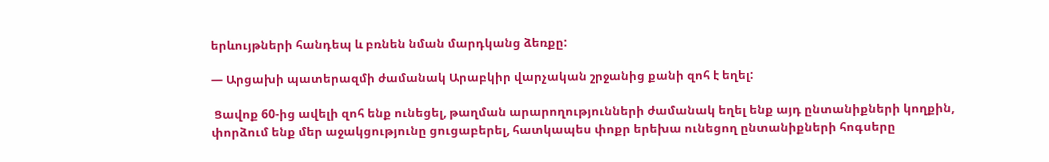երևույթների հանդեպ և բռնեն նման մարդկանց ձեռքը:

— Արցախի պատերազմի ժամանակ Արաբկիր վարչական շրջանից քանի զոհ է եղել:

 Ցավոք 60-ից ավելի զոհ ենք ունեցել, թաղման արարողությունների ժամանակ եղել ենք այդ ընտանիքների կողքին, փորձում ենք մեր աջակցությունը ցուցաբերել, հատկապես փոքր երեխա ունեցող ընտանիքների հոգսերը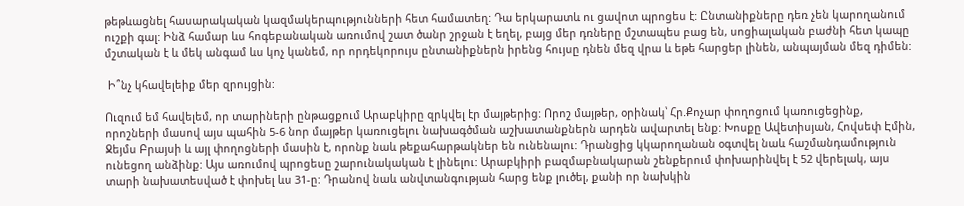թեթևացնել հասարակական կազմակերպությունների հետ համատեղ: Դա երկարատև ու ցավոտ պրոցես է: Ընտանիքները դեռ չեն կարողանում ուշքի գալ: Ինձ համար ևս հոգեբանական առումով շատ ծանր շրջան է եղել, բայց մեր դռները մշտապես բաց են, սոցիալական բաժնի հետ կապը մշտական է և մեկ անգամ ևս կոչ կանեմ, որ որդեկորույս ընտանիքներն իրենց հույսը դնեն մեզ վրա և եթե հարցեր լինեն, անպայման մեզ դիմեն:

 Ի՞նչ կհավելեիք մեր զրույցին:

Ուզում եմ հավելեմ, որ տարիների ընթացքում Արաբկիրը զրկվել էր մայթերից: Որոշ մայթեր, օրինակ՝ Հր.Քոչար փողոցում կառուցեցինք, որոշների մասով այս պահին 5-6 նոր մայթեր կառուցելու նախագծման աշխատանքներն արդեն ավարտել ենք: Խոսքը Ավետիսյան, Հովսեփ Էմին, Ջեյմս Բրայսի և այլ փողոցների մասին է, որոնք նաև թեքահարթակներ են ունենալու: Դրանցից կկարողանան օգտվել նաև հաշմանդամություն ունեցող անձինք: Այս առումով պրոցեսը շարունակական է լինելու: Արաբկիրի բազմաբնակարան շենքերում փոխարինվել է 52 վերելակ, այս տարի նախատեսված է փոխել ևս 31-ը: Դրանով նաև անվտանգության հարց ենք լուծել, քանի որ նախկին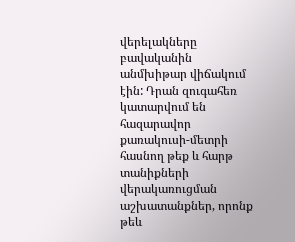վերելակները բավականին անմխիթար վիճակում էին: Դրան զուգահեռ կատարվում են հազարավոր քառակուսի-մետրի հասնող թեք և հարթ տանիքների վերակառուցման աշխատանքներ, որոնք թեև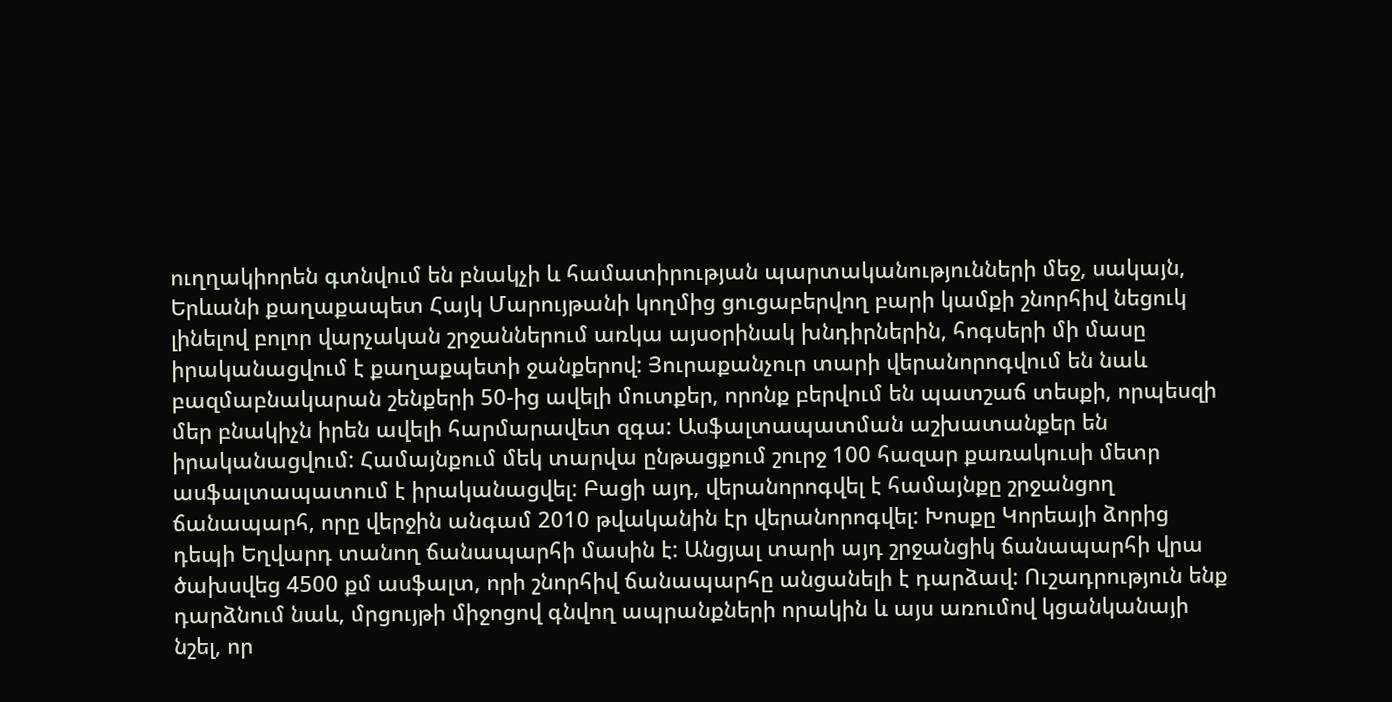ուղղակիորեն գտնվում են բնակչի և համատիրության պարտականությունների մեջ, սակայն, Երևանի քաղաքապետ Հայկ Մարույթանի կողմից ցուցաբերվող բարի կամքի շնորհիվ նեցուկ լինելով բոլոր վարչական շրջաններում առկա այսօրինակ խնդիրներին, հոգսերի մի մասը իրականացվում է քաղաքպետի ջանքերով: Յուրաքանչուր տարի վերանորոգվում են նաև բազմաբնակարան շենքերի 50-ից ավելի մուտքեր, որոնք բերվում են պատշաճ տեսքի, որպեսզի մեր բնակիչն իրեն ավելի հարմարավետ զգա: Ասֆալտապատման աշխատանքեր են իրականացվում: Համայնքում մեկ տարվա ընթացքում շուրջ 100 հազար քառակուսի մետր ասֆալտապատում է իրականացվել: Բացի այդ, վերանորոգվել է համայնքը շրջանցող ճանապարհ, որը վերջին անգամ 2010 թվականին էր վերանորոգվել: Խոսքը Կորեայի ձորից դեպի Եղվարդ տանող ճանապարհի մասին է: Անցյալ տարի այդ շրջանցիկ ճանապարհի վրա ծախսվեց 4500 քմ ասֆալտ, որի շնորհիվ ճանապարհը անցանելի է դարձավ: Ուշադրություն ենք դարձնում նաև, մրցույթի միջոցով գնվող ապրանքների որակին և այս առումով կցանկանայի նշել, որ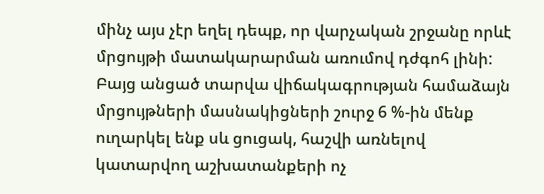մինչ այս չէր եղել դեպք, որ վարչական շրջանը որևէ մրցույթի մատակարարման առումով դժգոհ լինի: Բայց անցած տարվա վիճակագրության համաձայն մրցույթների մասնակիցների շուրջ 6 %-ին մենք ուղարկել ենք սև ցուցակ, հաշվի առնելով կատարվող աշխատանքերի ոչ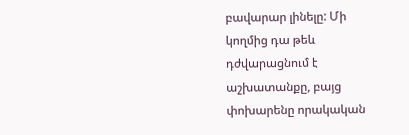բավարար լինելը: Մի կողմից դա թեև դժվարացնում է աշխատանքը, բայց փոխարենը որակական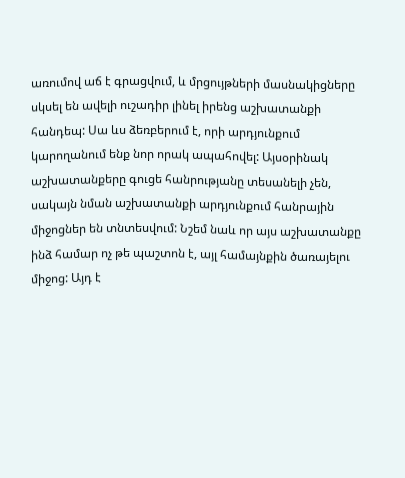առումով աճ է գրացվում, և մրցույթների մասնակիցները սկսել են ավելի ուշադիր լինել իրենց աշխատանքի հանդեպ: Սա ևս ձեռբերում է, որի արդյունքում կարողանում ենք նոր որակ ապահովել: Այսօրինակ աշխատանքերը գուցե հանրությանը տեսանելի չեն, սակայն նման աշխատանքի արդյունքում հանրային միջոցներ են տնտեսվում: Նշեմ նաև որ այս աշխատանքը ինձ համար ոչ թե պաշտոն է, այլ համայնքին ծառայելու միջոց: Այդ է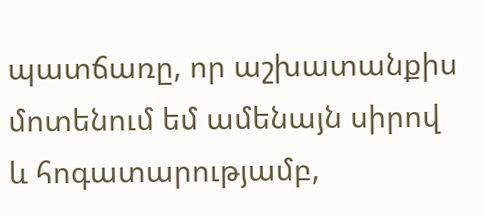պատճառը, որ աշխատանքիս մոտենում եմ ամենայն սիրով և հոգատարությամբ,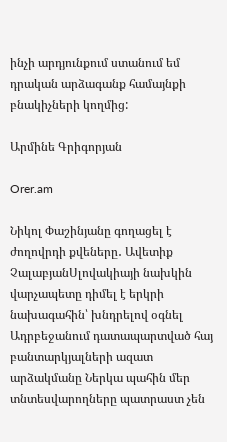ինչի արդյունքում ստանում եմ դրական արձագանք համայնքի բնակիչների կողմից:

Արմինե Գրիգորյան

Orer.am

Նիկոլ Փաշինյանը գողացել է ժողովրդի քվեները․ Ավետիք ՉալաբյանՍլովակիայի նախկին վարչապետը դիմել է երկրի նախագահին՝ խնդրելով օգնել Ադրբեջանում դատապարտված հայ բանտարկյալների ազատ արձակմանը Ներկա պահին մեր տնտեսվարողները պատրաստ չեն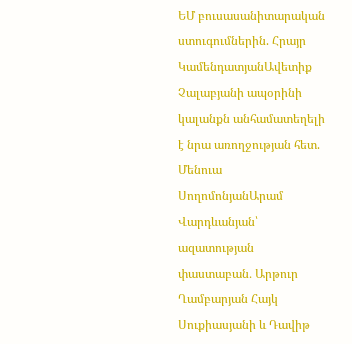ԵՄ բուսասանիտարական ստուգումներին. Հրայր ԿամենդատյանԱվետիք Չալաբյանի ապօրինի կալանքն անհամատեղելի է նրա առողջության հետ. Մենուա ՍողոմոնյանԱրամ Վարդևանյան՝ ազատության փաստաբան․ Արթուր Ղամբարյան Հայկ Սուքիասյանի և Դավիթ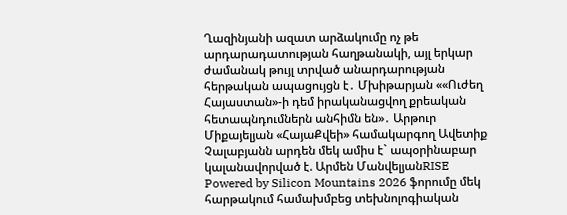Ղազինյանի ազատ արձակումը ոչ թե արդարադատության հաղթանակի, այլ երկար ժամանակ թույլ տրված անարդարության հերթական ապացույցն է․ Մխիթարյան ««Ուժեղ Հայաստան»-ի դեմ իրականացվող քրեական հետապնդումներն անհիմն են»․ Արթուր Միքայելյան «ՀայաՔվեի» համակարգող Ավետիք Չալաբյանն արդեն մեկ ամիս է` ապօրինաբար կալանավորված է. Արմեն ՄանվելյանRISE Powered by Silicon Mountains 2026 ֆորումը մեկ հարթակում համախմբեց տեխնոլոգիական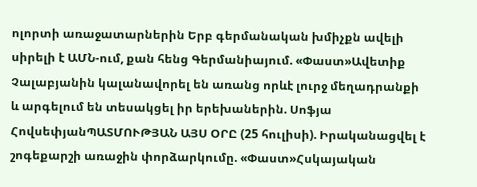ոլորտի առաջատարներին Երբ գերմանական խմիչքն ավելի սիրելի է ԱՄՆ-ում, քան հենց Գերմանիայում. «Փաստ»Ավետիք Չալաբյանին կալանավորել են առանց որևէ լուրջ մեղադրանքի և արգելում են տեսակցել իր երեխաներին. Սոֆյա ՀովսեփյանՊԱՏՄՈՒԹՅԱՆ ԱՅՍ ՕՐԸ (25 հուլիսի). Իրականացվել է շոգեքարշի առաջին փորձարկումը. «Փաստ»Հսկայական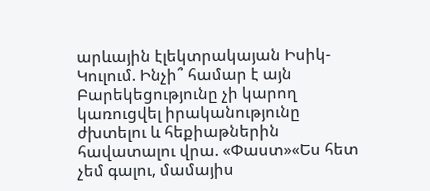արևային էլեկտրակայան Իսիկ-Կուլում. Ինչի՞ համար է այն Բարեկեցությունը չի կարող կառուցվել իրականությունը ժխտելու և հեքիաթներին հավատալու վրա. «Փաստ»«Ես հետ չեմ գալու, մամայիս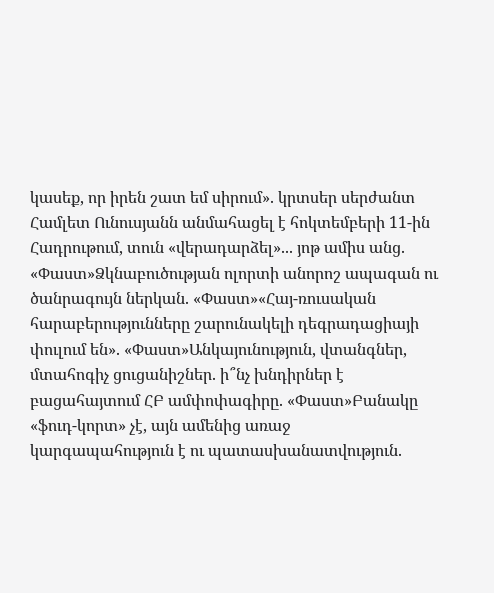կասեք, որ իրեն շատ եմ սիրում». կրտսեր սերժանտ Համլետ Ունուսյանն անմահացել է հոկտեմբերի 11-ին Հադրութում, տուն «վերադարձել»... յոթ ամիս անց. «Փաստ»Ձկնաբուծության ոլորտի անորոշ ապագան ու ծանրագույն ներկան. «Փաստ»«Հայ-ռուսական հարաբերությունները շարունակելի դեգրադացիայի փուլում են». «Փաստ»Անկայունություն, վտանգներ, մտահոգիչ ցուցանիշներ. ի՞նչ խնդիրներ է բացահայտում ՀԲ ամփոփագիրը. «Փաստ»Բանակը «ֆուդ-կորտ» չէ, այն ամենից առաջ կարգապահություն է ու պատասխանատվություն.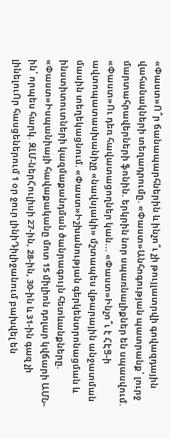«Փաստ»Ո՞ր ճանապարհներին և ինչո՞ւ չի թույլատրվի գովազդային վահանակների տեղադրումը. «Փաստ»Անհոգության պատրանք՝ լուրջ մարտահրավերների ֆոնին. երկրին նոր սպառնալիքներ են սպասվում. «Փաստ»Ու դեռ հավատացողներ կան... «Փաստ»Ինչո՞ւ է ՀԷՑ-ի ավտոպատասխանիչը «նավսյակի» մշտապես վթարային անջատման մասին տեղեկացնում. «Փաստ»Իշխանության գերկենտրոնացման և ինստիտուտների կազմաքանդման ծանրագույն հետևանքները. «Փաստ»Իսպանիայի հավաքականը մոտ 15 միլիոն դոլար կվճարի ԱՄՆ-ին՝ որպես հարկ. ԶԼՄ-ներՀուլիսի 27-ին, 28-ին, 30-ին և 31-ին գազ չի լինելուՈր հասցեներում 1 օր ջուր լինիԴիլիջանում բախվել են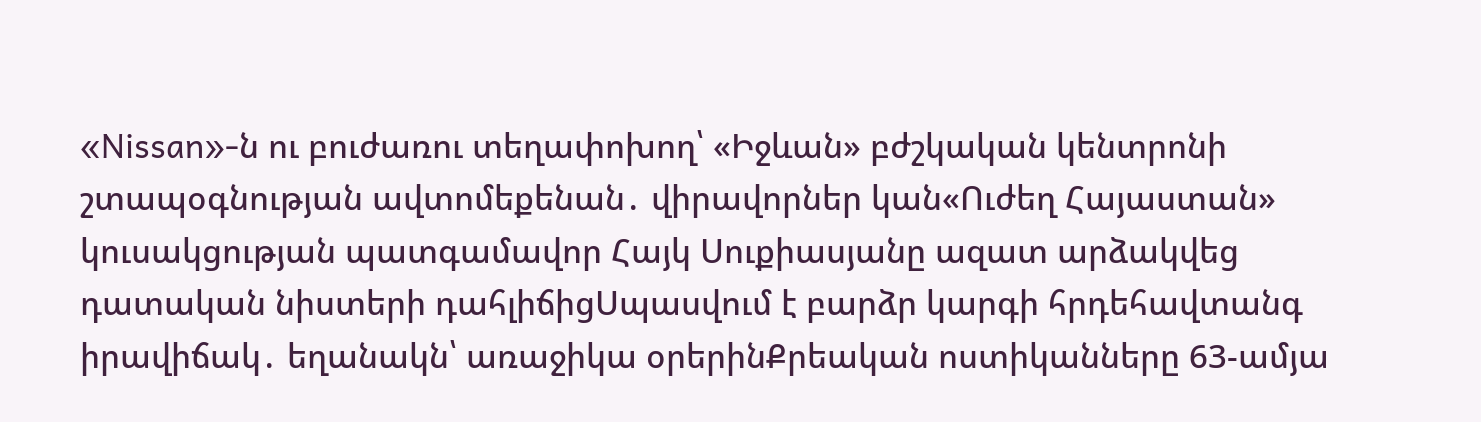«Nissan»-ն ու բուժառու տեղափոխող՝ «Իջևան» բժշկական կենտրոնի շտապօգնության ավտոմեքենան․ վիրավորներ կան«Ուժեղ Հայաստան» կուսակցության պատգամավոր Հայկ Սուքիասյանը ազատ արձակվեց դատական նիստերի դահլիճիցՍպասվում է բարձր կարգի հրդեհավտանգ իրավիճակ․ եղանակն՝ առաջիկա օրերինՔրեական ոստիկանները 63-ամյա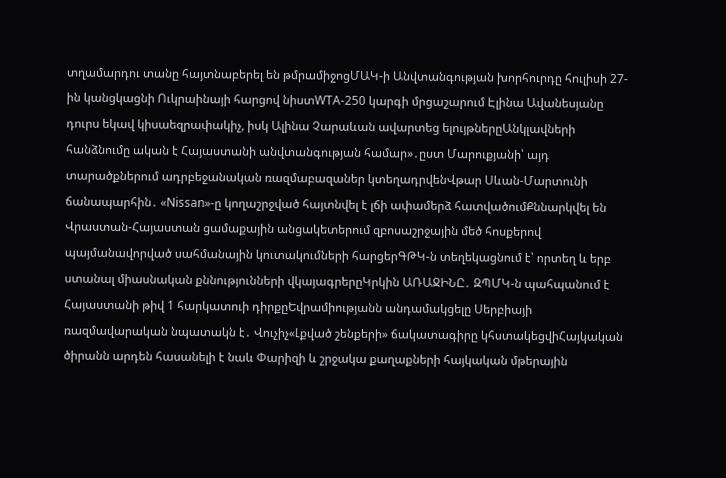տղամարդու տանը հայտնաբերել են թմրամիջոցՄԱԿ-ի Անվտանգության խորհուրդը հուլիսի 27-ին կանցկացնի Ուկրաինայի հարցով նիստWTA-250 կարգի մրցաշարում Էլինա Ավանեսյանը դուրս եկավ կիսաեզրափակիչ, իսկ Ալինա Չարաևան ավարտեց ելույթներըԱնկլավների հանձնումը ական է Հայաստանի անվտանգության համար»․ըստ Մարուքյանի՝ այդ տարածքներում ադրբեջանական ռազմաբազաներ կտեղադրվենՎթար Սևան-Մարտունի ճանապարհին․ «Nissan»-ը կողաշրջված հայտնվել է լճի ափամերձ հատվածումՔննարկվել են Վրաստան-Հայաստան ցամաքային անցակետերում զբոսաշրջային մեծ հոսքերով պայմանավորված սահմանային կուտակումների հարցերԳԹԿ-ն տեղեկացնում է՝ որտեղ և երբ ստանալ միասնական քննությունների վկայագրերըԿրկին ԱՌԱՋԻՆԸ․ ԶՊՄԿ-ն պահպանում է Հայաստանի թիվ 1 հարկատուի դիրքըԵվրամիությանն անդամակցելը Սերբիայի ռազմավարական նպատակն է․ Վուչիչ«Լքված շենքերի» ճակատագիրը կհստակեցվիՀայկական ծիրանն արդեն հասանելի է նաև Փարիզի և շրջակա քաղաքների հայկական մթերային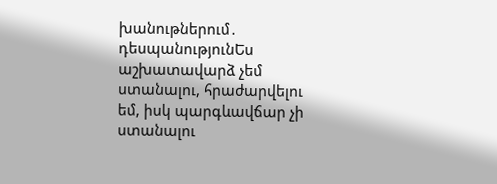խանութներում․ դեսպանությունԵս աշխատավարձ չեմ ստանալու, հրաժարվելու եմ, իսկ պարգևավճար չի ստանալու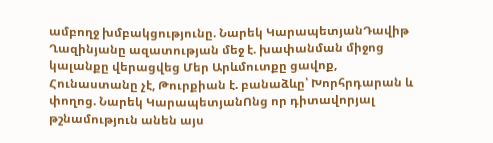ամբողջ խմբակցությունը. Նարեկ ԿարապետյանԴավիթ Ղազինյանը ազատության մեջ է. խափանման միջոց կալանքը վերացվեց Մեր Արևմուտքը ցավոք, Հունաստանը չէ, Թուրքիան է. բանաձևը՝ Խորհրդարան և փողոց. Նարեկ ԿարապետյանՈնց որ դիտավորյալ թշնամություն անեն այս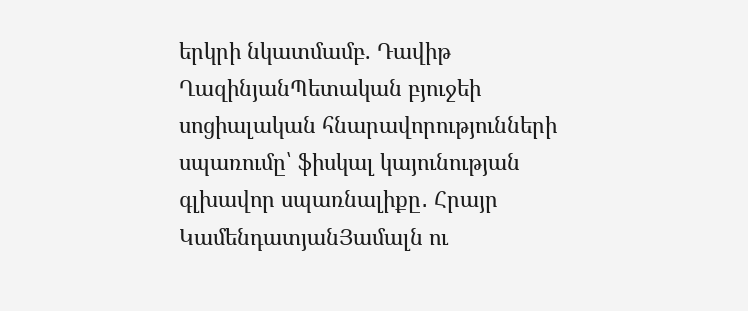երկրի նկատմամբ. Դավիթ ՂազինյանՊետական բյուջեի սոցիալական հնարավորությունների սպառումը՝ ֆիսկալ կայունության գլխավոր սպառնալիքը․ Հրայր ԿամենդատյանՅամալն ու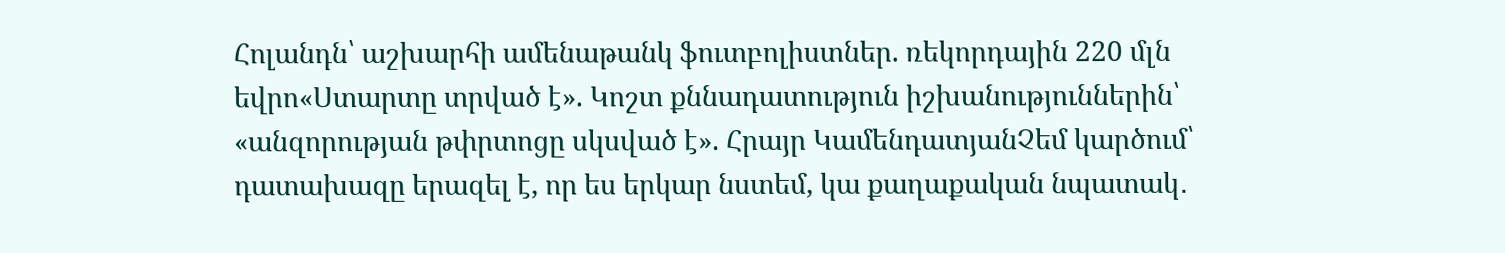Հոլանդն՝ աշխարհի ամենաթանկ ֆուտբոլիստներ. ռեկորդային 220 մլն եվրո«Ստարտը տրված է». Կոշտ քննադատություն իշխանություններին՝ «անզորության թփրտոցը սկսված է». Հրայր ԿամենդատյանՉեմ կարծում՝ դատախազը երազել է, որ ես երկար նստեմ, կա քաղաքական նպատակ․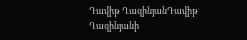Դավիթ ՂազինյանԴավիթ Ղազինյանի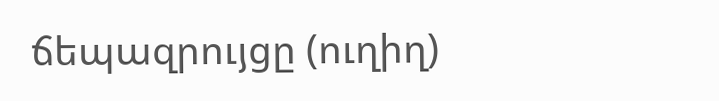ճեպազրույցը (ուղիղ)